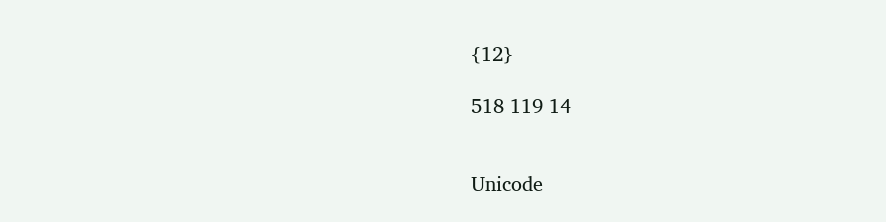{12}

518 119 14


Unicode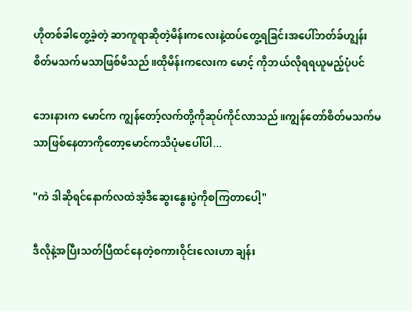ဟိုတစ်ခါတွေ့ခဲ့တဲ့ ဆာကူရာဆိုတဲ့မိန်းကလေးနဲ့ထပ်တွေ့ရခြင်းအပေါ်ဘတ်ခ်ဟျွန်းစိတ်မသက်မသာဖြစ်မိသည်။ထိုမိန်းကလေးက မောင့် ကိုဘယ်လိုရရယူမည့်ပုံပင်

ဘေးနားက မောင်က ကျွန်တော့်လက်တို့ကိုဆုပ်ကိုင်လာသည်။ကျွန်တော်စိတ်မသက်မသာဖြစ်နေတာကိုတော့မောင်ကသိပုံမပေါ်ပါ...

"ကဲ ဒါဆိုရင်နောက်လထဲအဲ့ဒီဆွေးနွေးပွဲကိုစကြတာပေါ့"

ဒီလိုနဲ့အပြီးသတ်ပြီထင်နေတဲ့စကားဝိုင်းလေးဟာ ချန်း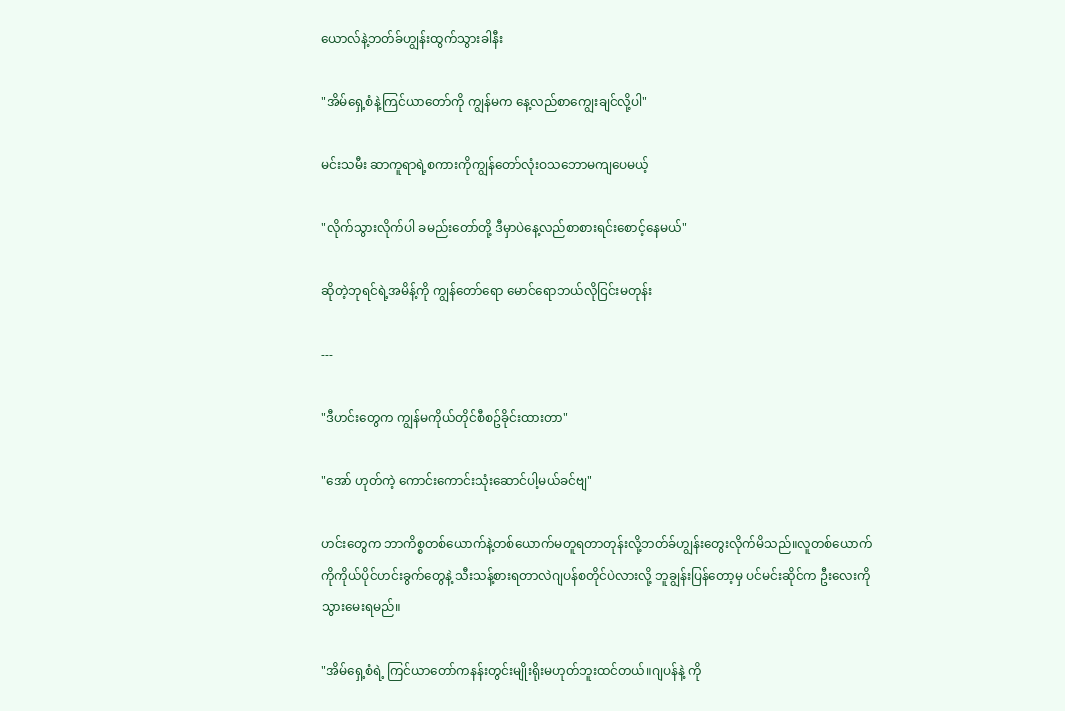ယောလ်နဲ့ဘတ်ခ်ဟျွန်းထွက်သွားခါနီး

"အိမ်ရှေ့စံနဲ့ကြင်ယာတော်ကို ကျွန်မက နေ့လည်စာကျွေးချင်လို့ပါ"

မင်းသမီး ဆာကူရာရဲ့စကားကိုကျွန်တော်လုံးဝသဘောမကျပေမယ့်

"လိုက်သွားလိုက်ပါ ခမည်းတော်တို့ ဒီမှာပဲနေ့လည်စာစားရင်းစောင့်နေမယ်"

ဆိုတဲ့ဘုရင်ရဲ့အမိန့်ကို ကျွန်တော်ရော မောင်ရောဘယ်လိုငြင်းမတုန်း

---

"ဒီဟင်းတွေက ကျွန်မကိုယ်တိုင်စီစဥ်ခိုင်းထားတာ"

"အော် ဟုတ်ကဲ့ ကောင်းကောင်းသုံးဆောင်ပါ့မယ်ခင်ဗျ"

ဟင်းတွေက ဘာကိစ္စတစ်ယောက်နဲ့တစ်ယောက်မတူရတာတုန်းလို့ဘတ်ခ်ဟျွန်းတွေးလိုက်မိသည်။လူတစ်ယောက်ကိုကိုယ်ပိုင်ဟင်းခွက်တွေနဲ့ သီးသန့်စားရတာလဲဂျပန်စတိုင်ပဲလားလို့ ဘူချွန်းပြန်တော့မှ ပင်မင်းဆိုင်က ဦးလေးကိုသွားမေးရမည်။

"အိမ်ရှေ့စံရဲ့ ကြင်ယာတော်ကနန်းတွင်းမျိုးရိုးမဟုတ်ဘူးထင်တယ်။ဂျပန်နဲ့ ကို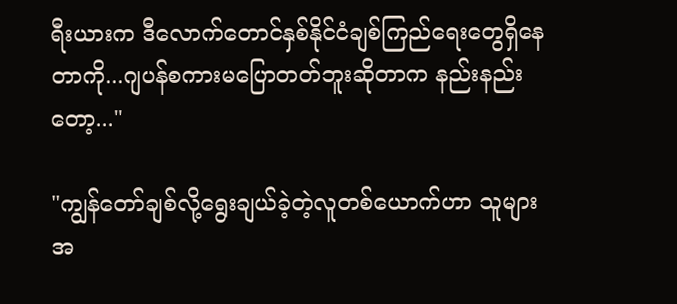ရီးယားက ဒီလောက်တောင်နှစ်နိုင်ငံချစ်ကြည်ရေးတွေရှိနေတာကို...ဂျပန်စကားမပြောတတ်ဘူးဆိုတာက နည်းနည်းတော့..."

"ကျွန်တော်ချစ်လို့ရွေးချယ်ခဲ့တဲ့လူတစ်ယောက်ဟာ သူများအ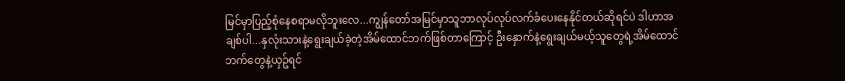မြင်မှာပြည့်စုံနေစရာမလိုဘူးလေ...ကျွန်တော်အမြင်မှာသူဘာလုပ်လုပ်လက်ခံပေးနေနိုင်တယ်ဆိုရင်ပဲ ဒါဟာအချစ်ပါ...နှလုံးသားနဲ့ရွေးချယ်ခဲ့တဲ့အိမ်ထောင်ဘက်ဖြစ်တာကြောင့် ဦးနှောက်နဲ့ရွေးချယ်မယ့်သူတွေရဲ့အိမ်ထောင်ဘက်တွေနဲ့ယှဥ်ရင်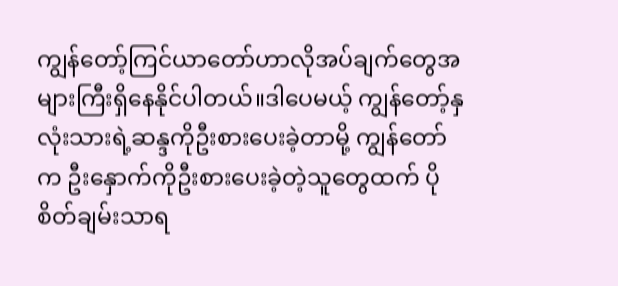ကျွန်တော့်ကြင်ယာတော်ဟာလိုအပ်ချက်တွေအများကြီးရှိနေနိုင်ပါတယ်။ဒါပေမယ့် ကျွန်တော့်နှလုံးသားရဲ့ဆန္ဒကိုဦးစားပေးခဲ့တာမို့ ကျွန်တော်က ဦးနှောက်ကိုဦးစားပေးခဲ့တဲ့သူတွေထက် ပိုစိတ်ချမ်းသာရ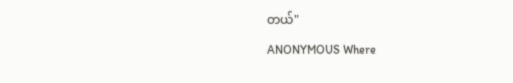တယ်"

ANONYMOUS Where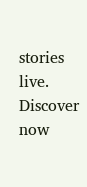stories live. Discover now